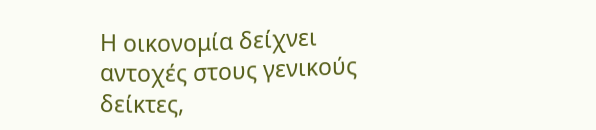Η οικονομία δείχνει αντοχές στους γενικούς δείκτες,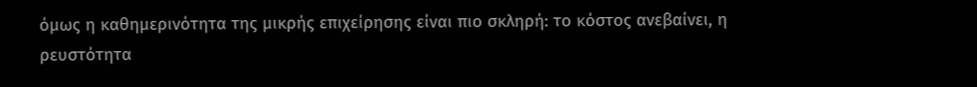όμως η καθημερινότητα της μικρής επιχείρησης είναι πιο σκληρή: το κόστος ανεβαίνει, η ρευστότητα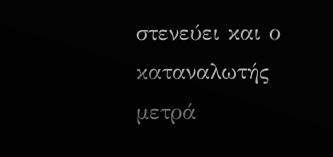στενεύει και ο καταναλωτής μετρά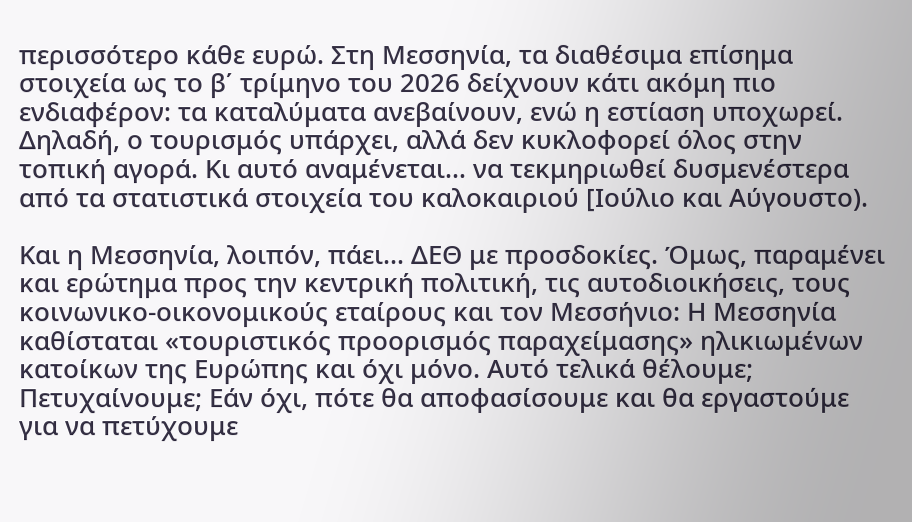περισσότερο κάθε ευρώ. Στη Μεσσηνία, τα διαθέσιμα επίσημα στοιχεία ως το β΄ τρίμηνο του 2026 δείχνουν κάτι ακόμη πιο ενδιαφέρον: τα καταλύματα ανεβαίνουν, ενώ η εστίαση υποχωρεί. Δηλαδή, ο τουρισμός υπάρχει, αλλά δεν κυκλοφορεί όλος στην τοπική αγορά. Κι αυτό αναμένεται… να τεκμηριωθεί δυσμενέστερα από τα στατιστικά στοιχεία του καλοκαιριού [Ιούλιο και Αύγουστο).

Και η Μεσσηνία, λοιπόν, πάει… ΔΕΘ με προσδοκίες. Όμως, παραμένει και ερώτημα προς την κεντρική πολιτική, τις αυτοδιοικήσεις, τους κοινωνικο-οικονομικούς εταίρους και τον Μεσσήνιο: Η Μεσσηνία καθίσταται «τουριστικός προορισμός παραχείμασης» ηλικιωμένων κατοίκων της Ευρώπης και όχι μόνο. Αυτό τελικά θέλουμε; Πετυχαίνουμε; Εάν όχι, πότε θα αποφασίσουμε και θα εργαστούμε για να πετύχουμε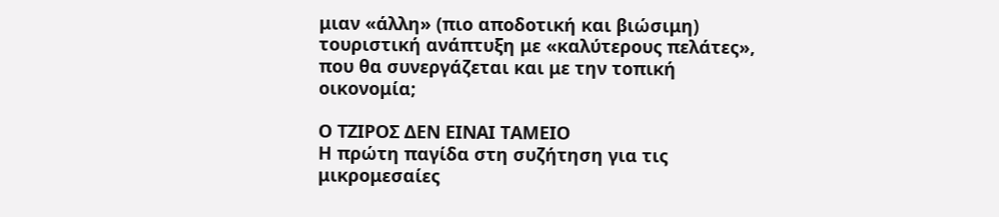μιαν «άλλη» (πιο αποδοτική και βιώσιμη) τουριστική ανάπτυξη με «καλύτερους πελάτες», που θα συνεργάζεται και με την τοπική οικονομία;

Ο ΤΖΙΡΟΣ ΔΕΝ ΕΙΝΑΙ ΤΑΜΕΙΟ
Η πρώτη παγίδα στη συζήτηση για τις μικρομεσαίες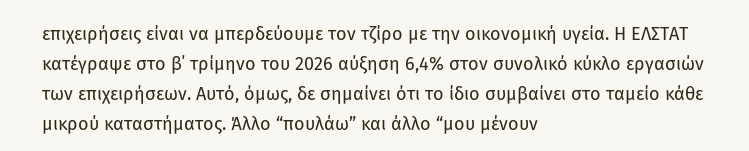επιχειρήσεις είναι να μπερδεύουμε τον τζίρο με την οικονομική υγεία. Η ΕΛΣΤΑΤ κατέγραψε στο β΄ τρίμηνο του 2026 αύξηση 6,4% στον συνολικό κύκλο εργασιών των επιχειρήσεων. Αυτό, όμως, δε σημαίνει ότι το ίδιο συμβαίνει στο ταμείο κάθε μικρού καταστήματος. Άλλο “πουλάω” και άλλο “μου μένουν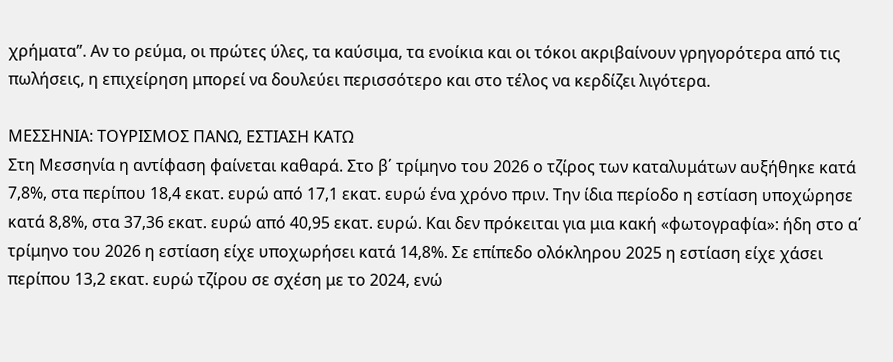χρήματα”. Αν το ρεύμα, οι πρώτες ύλες, τα καύσιμα, τα ενοίκια και οι τόκοι ακριβαίνουν γρηγορότερα από τις πωλήσεις, η επιχείρηση μπορεί να δουλεύει περισσότερο και στο τέλος να κερδίζει λιγότερα.

ΜΕΣΣΗΝΙΑ: ΤΟΥΡΙΣΜΟΣ ΠΑΝΩ, ΕΣΤΙΑΣΗ ΚΑΤΩ
Στη Μεσσηνία η αντίφαση φαίνεται καθαρά. Στο β΄ τρίμηνο του 2026 ο τζίρος των καταλυμάτων αυξήθηκε κατά 7,8%, στα περίπου 18,4 εκατ. ευρώ από 17,1 εκατ. ευρώ ένα χρόνο πριν. Την ίδια περίοδο η εστίαση υποχώρησε κατά 8,8%, στα 37,36 εκατ. ευρώ από 40,95 εκατ. ευρώ. Και δεν πρόκειται για μια κακή «φωτογραφία»: ήδη στο α΄ τρίμηνο του 2026 η εστίαση είχε υποχωρήσει κατά 14,8%. Σε επίπεδο ολόκληρου 2025 η εστίαση είχε χάσει περίπου 13,2 εκατ. ευρώ τζίρου σε σχέση με το 2024, ενώ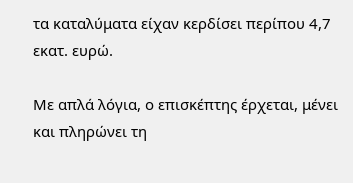τα καταλύματα είχαν κερδίσει περίπου 4,7 εκατ. ευρώ.

Με απλά λόγια, ο επισκέπτης έρχεται, μένει και πληρώνει τη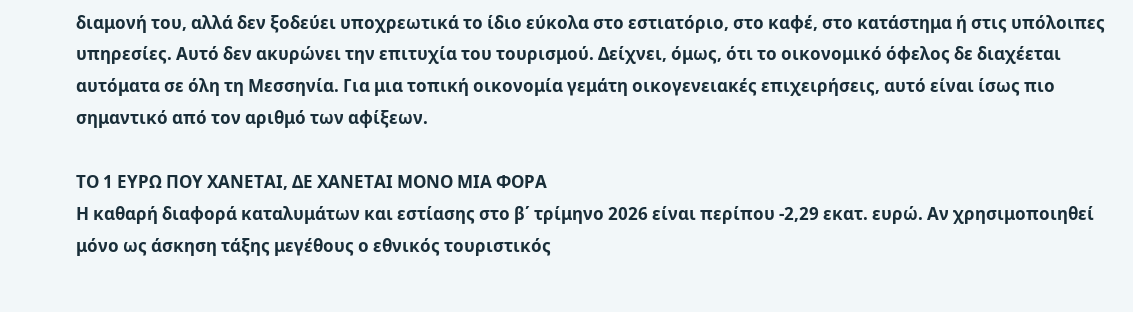διαμονή του, αλλά δεν ξοδεύει υποχρεωτικά το ίδιο εύκολα στο εστιατόριο, στο καφέ, στο κατάστημα ή στις υπόλοιπες υπηρεσίες. Αυτό δεν ακυρώνει την επιτυχία του τουρισμού. Δείχνει, όμως, ότι το οικονομικό όφελος δε διαχέεται αυτόματα σε όλη τη Μεσσηνία. Για μια τοπική οικονομία γεμάτη οικογενειακές επιχειρήσεις, αυτό είναι ίσως πιο σημαντικό από τον αριθμό των αφίξεων.

ΤΟ 1 ΕΥΡΩ ΠΟΥ ΧΑΝΕΤΑΙ, ΔΕ ΧΑΝΕΤΑΙ ΜΟΝΟ ΜΙΑ ΦΟΡΑ
Η καθαρή διαφορά καταλυμάτων και εστίασης στο β΄ τρίμηνο 2026 είναι περίπου -2,29 εκατ. ευρώ. Αν χρησιμοποιηθεί μόνο ως άσκηση τάξης μεγέθους ο εθνικός τουριστικός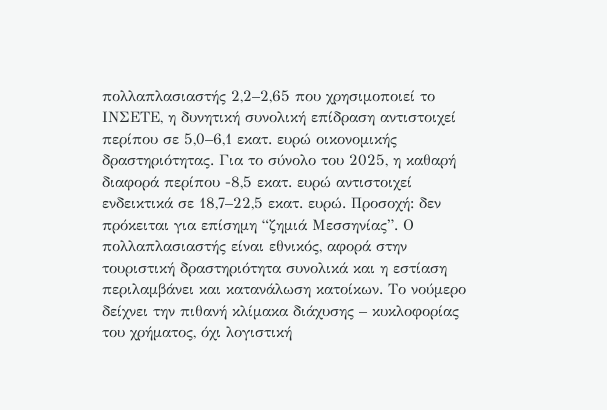πολλαπλασιαστής 2,2–2,65 που χρησιμοποιεί το ΙΝΣΕΤΕ, η δυνητική συνολική επίδραση αντιστοιχεί περίπου σε 5,0–6,1 εκατ. ευρώ οικονομικής δραστηριότητας. Για το σύνολο του 2025, η καθαρή διαφορά περίπου -8,5 εκατ. ευρώ αντιστοιχεί ενδεικτικά σε 18,7–22,5 εκατ. ευρώ. Προσοχή: δεν πρόκειται για επίσημη “ζημιά Μεσσηνίας”. Ο πολλαπλασιαστής είναι εθνικός, αφορά στην τουριστική δραστηριότητα συνολικά και η εστίαση περιλαμβάνει και κατανάλωση κατοίκων. Το νούμερο δείχνει την πιθανή κλίμακα διάχυσης – κυκλοφορίας του χρήματος, όχι λογιστική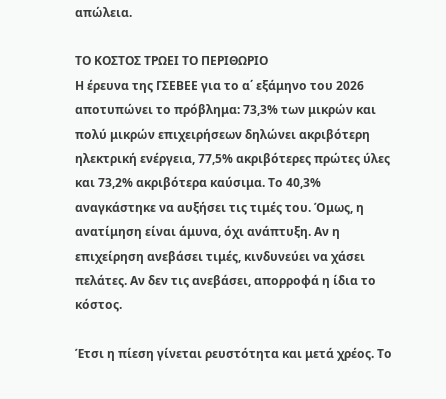απώλεια.

ΤΟ ΚΟΣΤΟΣ ΤΡΩΕΙ ΤΟ ΠΕΡΙΘΩΡΙΟ
Η έρευνα της ΓΣΕΒΕΕ για το α΄ εξάμηνο του 2026 αποτυπώνει το πρόβλημα: 73,3% των μικρών και πολύ μικρών επιχειρήσεων δηλώνει ακριβότερη ηλεκτρική ενέργεια, 77,5% ακριβότερες πρώτες ύλες και 73,2% ακριβότερα καύσιμα. Το 40,3% αναγκάστηκε να αυξήσει τις τιμές του. Όμως, η ανατίμηση είναι άμυνα, όχι ανάπτυξη. Αν η επιχείρηση ανεβάσει τιμές, κινδυνεύει να χάσει πελάτες. Αν δεν τις ανεβάσει, απορροφά η ίδια το κόστος.

Έτσι η πίεση γίνεται ρευστότητα και μετά χρέος. Το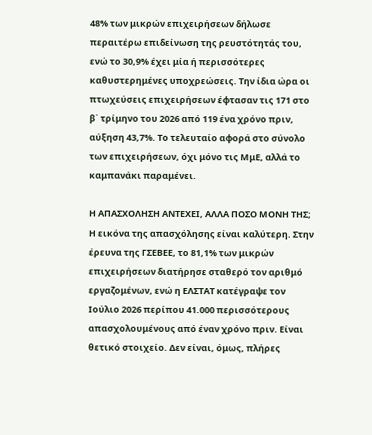48% των μικρών επιχειρήσεων δήλωσε περαιτέρω επιδείνωση της ρευστότητάς του, ενώ το 30,9% έχει μία ή περισσότερες καθυστερημένες υποχρεώσεις. Την ίδια ώρα οι πτωχεύσεις επιχειρήσεων έφτασαν τις 171 στο β΄ τρίμηνο του 2026 από 119 ένα χρόνο πριν, αύξηση 43,7%. Το τελευταίο αφορά στο σύνολο των επιχειρήσεων, όχι μόνο τις ΜμΕ, αλλά το καμπανάκι παραμένει.

Η ΑΠΑΣΧΟΛΗΣΗ ΑΝΤΕΧΕΙ, ΑΛΛΑ ΠΟΣΟ ΜΟΝΗ ΤΗΣ;
Η εικόνα της απασχόλησης είναι καλύτερη. Στην έρευνα της ΓΣΕΒΕΕ, το 81,1% των μικρών επιχειρήσεων διατήρησε σταθερό τον αριθμό εργαζομένων, ενώ η ΕΛΣΤΑΤ κατέγραψε τον Ιούλιο 2026 περίπου 41.000 περισσότερους απασχολουμένους από έναν χρόνο πριν. Είναι θετικό στοιχείο. Δεν είναι, όμως, πλήρες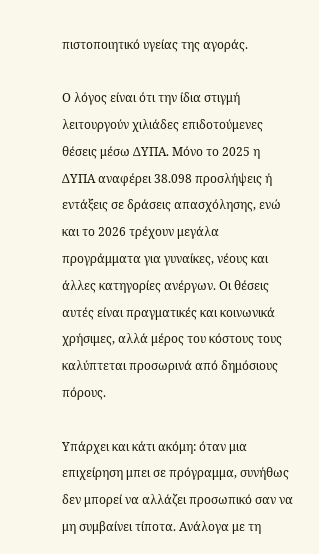πιστοποιητικό υγείας της αγοράς.

Ο λόγος είναι ότι την ίδια στιγμή λειτουργούν χιλιάδες επιδοτούμενες θέσεις μέσω ΔΥΠΑ. Μόνο το 2025 η ΔΥΠΑ αναφέρει 38.098 προσλήψεις ή εντάξεις σε δράσεις απασχόλησης, ενώ και το 2026 τρέχουν μεγάλα προγράμματα για γυναίκες, νέους και άλλες κατηγορίες ανέργων. Οι θέσεις αυτές είναι πραγματικές και κοινωνικά χρήσιμες, αλλά μέρος του κόστους τους καλύπτεται προσωρινά από δημόσιους πόρους.

Υπάρχει και κάτι ακόμη: όταν μια επιχείρηση μπει σε πρόγραμμα, συνήθως δεν μπορεί να αλλάζει προσωπικό σαν να μη συμβαίνει τίποτα. Ανάλογα με τη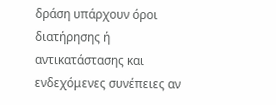δράση υπάρχουν όροι διατήρησης ή αντικατάστασης και ενδεχόμενες συνέπειες αν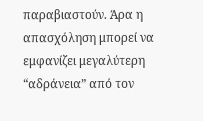παραβιαστούν. Άρα η απασχόληση μπορεί να εμφανίζει μεγαλύτερη “αδράνεια” από τον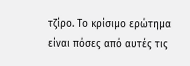τζίρο. Το κρίσιμο ερώτημα είναι πόσες από αυτές τις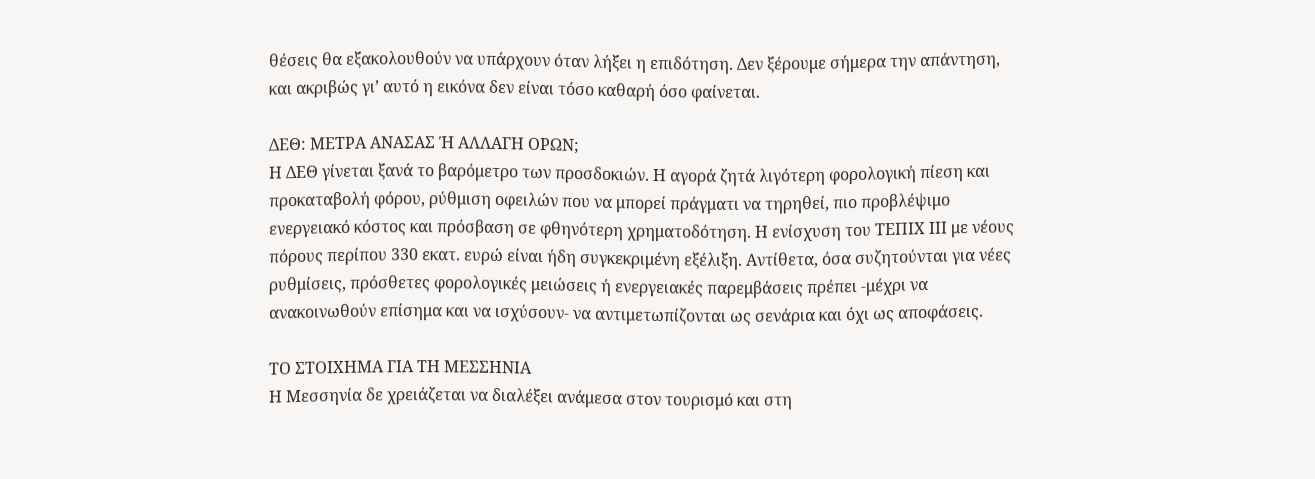θέσεις θα εξακολουθούν να υπάρχουν όταν λήξει η επιδότηση. Δεν ξέρουμε σήμερα την απάντηση, και ακριβώς γι’ αυτό η εικόνα δεν είναι τόσο καθαρή όσο φαίνεται.

ΔΕΘ: ΜΕΤΡΑ ΑΝΑΣΑΣ Ή ΑΛΛΑΓΗ ΟΡΩΝ;
Η ΔΕΘ γίνεται ξανά το βαρόμετρο των προσδοκιών. Η αγορά ζητά λιγότερη φορολογική πίεση και προκαταβολή φόρου, ρύθμιση οφειλών που να μπορεί πράγματι να τηρηθεί, πιο προβλέψιμο ενεργειακό κόστος και πρόσβαση σε φθηνότερη χρηματοδότηση. Η ενίσχυση του ΤΕΠΙΧ ΙΙΙ με νέους πόρους περίπου 330 εκατ. ευρώ είναι ήδη συγκεκριμένη εξέλιξη. Αντίθετα, όσα συζητούνται για νέες ρυθμίσεις, πρόσθετες φορολογικές μειώσεις ή ενεργειακές παρεμβάσεις πρέπει -μέχρι να ανακοινωθούν επίσημα και να ισχύσουν- να αντιμετωπίζονται ως σενάρια και όχι ως αποφάσεις.

ΤΟ ΣΤΟΙΧΗΜΑ ΓΙΑ ΤΗ ΜΕΣΣΗΝΙΑ
Η Μεσσηνία δε χρειάζεται να διαλέξει ανάμεσα στον τουρισμό και στη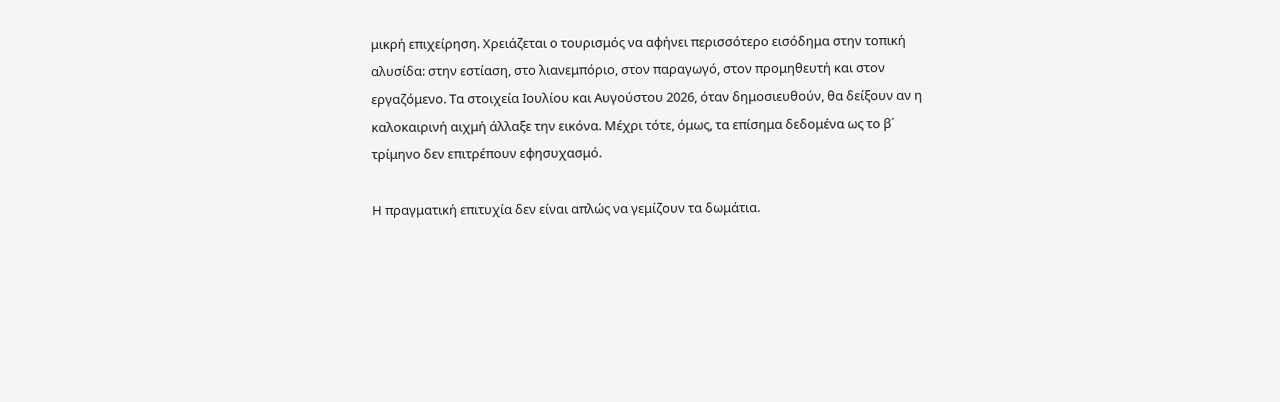μικρή επιχείρηση. Χρειάζεται ο τουρισμός να αφήνει περισσότερο εισόδημα στην τοπική αλυσίδα: στην εστίαση, στο λιανεμπόριο, στον παραγωγό, στον προμηθευτή και στον εργαζόμενο. Τα στοιχεία Ιουλίου και Αυγούστου 2026, όταν δημοσιευθούν, θα δείξουν αν η καλοκαιρινή αιχμή άλλαξε την εικόνα. Μέχρι τότε, όμως, τα επίσημα δεδομένα ως το β΄ τρίμηνο δεν επιτρέπουν εφησυχασμό.

Η πραγματική επιτυχία δεν είναι απλώς να γεμίζουν τα δωμάτια.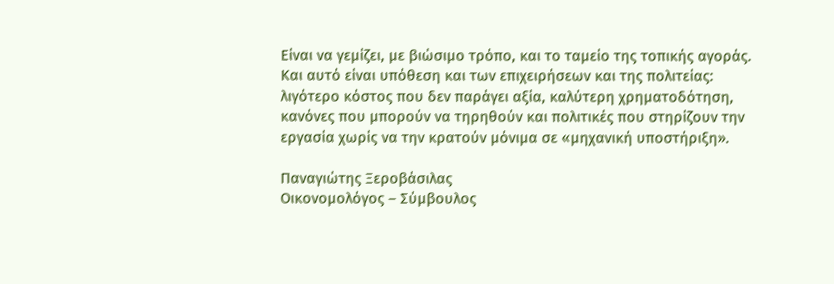Είναι να γεμίζει, με βιώσιμο τρόπο, και το ταμείο της τοπικής αγοράς. Και αυτό είναι υπόθεση και των επιχειρήσεων και της πολιτείας: λιγότερο κόστος που δεν παράγει αξία, καλύτερη χρηματοδότηση, κανόνες που μπορούν να τηρηθούν και πολιτικές που στηρίζουν την εργασία χωρίς να την κρατούν μόνιμα σε «μηχανική υποστήριξη».

Παναγιώτης Ξεροβάσιλας
Οικονομολόγος – Σύμβουλος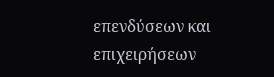επενδύσεων και επιχειρήσεων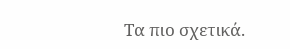Τα πιο σχετικά.